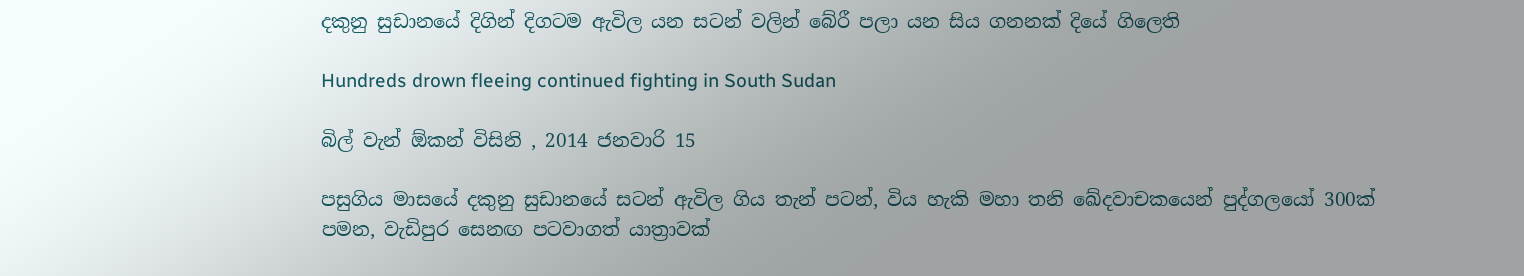දකුනු සුඩානයේ දිගින් දිගටම ඇවිල යන සටන් වලින් බේරී පලා යන සිය ගනනක් දියේ ගිලෙති

Hundreds drown fleeing continued fighting in South Sudan

බිල් වැන් ඕකන් විසිනි , 2014 ජනවාරි 15

පසුගිය මාසයේ දකුනු සුඩානයේ සටන් ඇවිල ගිය තැන් පටන්, විය හැකි මහා තනි ඛේදවාචකයෙන් පුද්ගලයෝ 300ක් පමන, වැඩිපුර සෙනඟ පටවාගත් යාත්‍රාවක්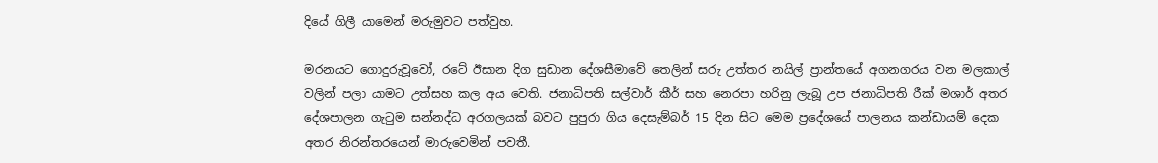දියේ ගිලී යාමෙන් මරුමුවට පත්වුහ.

මරනයට ගොදුරුවූවෝ, රටේ ඊසාන දිග සුඩාන දේශසීමාවේ තෙලින් සරු උත්තර නයිල් ප්‍රාන්තයේ අගනගරය වන මලකාල් වලින් පලා යාමට උත්සහ කල අය වෙති. ජනාධිපති සල්වාර් කීර් සහ නෙරපා හරිනු ලැබූ උප ජනාධිපති රීක් මශාර් අතර දේශපාලන ගැටුම සන්නද්ධ අරගලයක් බවට පුපුරා ගිය දෙසැම්බර් 15 දින සිට මෙම ප්‍රදේශයේ පාලනය කන්ඩායම් දෙක අතර නිරන්තරයෙන් මාරුවෙමින් පවතී.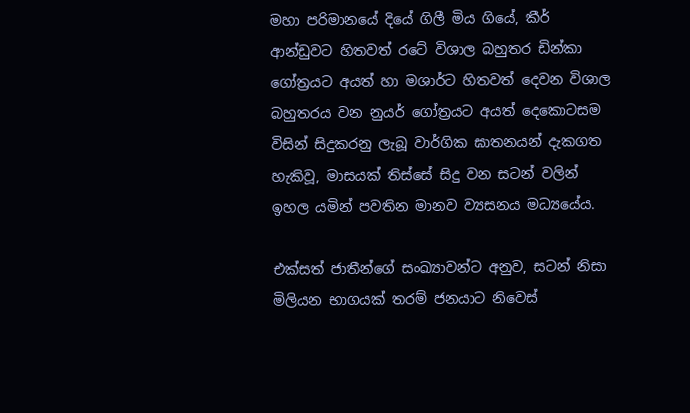මහා පරිමානයේ දියේ ගිලී මිය ගියේ, කීර් ආන්ඩුවට හිතවත් රටේ විශාල බහුතර ඩින්කා ගෝත්‍රයට අයත් හා මශාර්ට හිතවත් දෙවන විශාල බහුතරය වන නුයර් ගෝත්‍රයට අයත් දෙකොටසම විසින් සිදුකරනු ලැබූ වාර්ගික ඝාතනයන් දැකගත හැකිවූ, මාසයක් තිස්සේ සිදු වන සටන් වලින් ඉහල යමින් පවතින මානව ව්‍යසනය මධ්‍යයේය.

එක්සත් ජාතීන්ගේ සංඛ්‍යාවන්ට අනුව, සටන් නිසා මිලියන භාගයක් තරම් ජනයාට නිවෙස්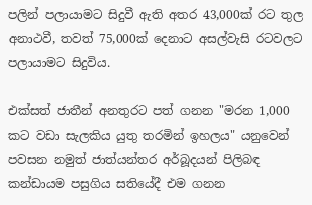පලින් පලායාමට සිදුවී ඇති අතර 43,000ක් රට තුල අනාථවී, තවත් 75,000ක් දෙනාට අසල්වැසි රටවලට පලායාමට සිදුවිය.

එක්සත් ජාතීන් අනතුරට පත් ගනන "මරන 1,000 කට වඩා සැලකිය යුතු තරමින් ඉහලය" යනුවෙන් පවසන නමුත් ජාත්යන්තර අර්බූදයන් පිලිබඳ කන්ඩායම පසුගිය සතියේදී එම ගනන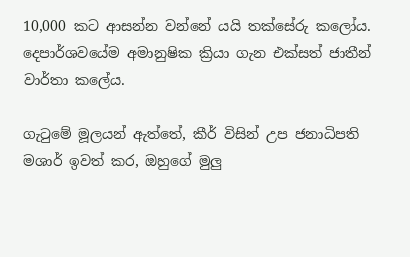10,000 කට ආසන්න වන්නේ යයි තක්සේරු කලෝය. දෙපාර්ශවයේම අමානුෂික ක්‍රියා ගැන එක්සත් ජාතීන් වාර්තා කලේය.

ගැටුමේ මූලයන් ඇත්තේ, කීර් විසින් උප ජනාධිපති මශාර් ඉවත් කර, ඔහුගේ මුලු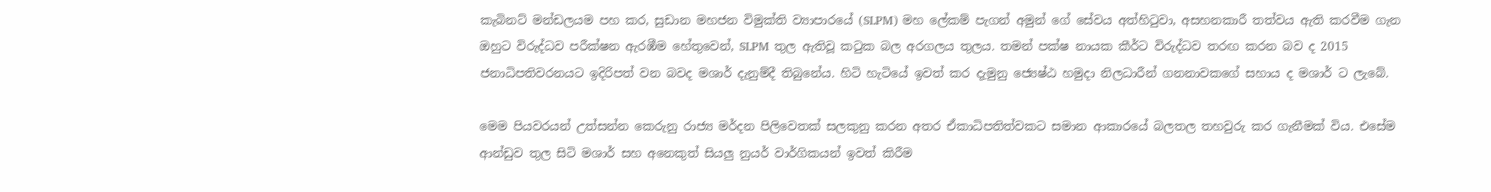කැබිනට් මන්ඩලයම පහ කර, සුඩාන මහජන විමුක්ති ව්‍යාපාරයේ (SLPM) මහ ලේකම් පැගන් අමුන් ගේ සේවය අත්හිටුවා, අසහනකාරී තත්වය ඇති කරවීම ගැන ඔහුට විරුද්ධව පරීක්ෂන ඇරඹීම හේතුවෙන්, SLPM තුල ඇතිවූ කටුක බල අරගලය තුලය. තමන් පක්ෂ නායක කීර්ට විරුද්ධව තරඟ කරන බව ද 2015 ජනාධිපතිවරනයට ඉදිරිපත් වන බවද මශාර් දැනුම්දී තිබුනේය. හිටි හැටියේ ඉවත් කර දැමුනු ජ්‍යෙෂ්ඨ හමුදා නිලධාරීන් ගනනාවකගේ සහාය ද මශාර් ට ලැබේ.

මෙම පියවරයන් උත්සන්න ‍කෙරුනු රාජ්‍ය මර්දන පිලිවෙතක් සලකුනු කරන අතර ඒකාධිපතිත්වකට සමාන ආකාරයේ බලතල තහවුරු කර ගැනීමක් විය. එසේම ආන්ඩුව තුල සිටි මශාර් සහ අනෙකුත් සියලු නුයර් වාර්ගිකයන් ඉවත් කිරීම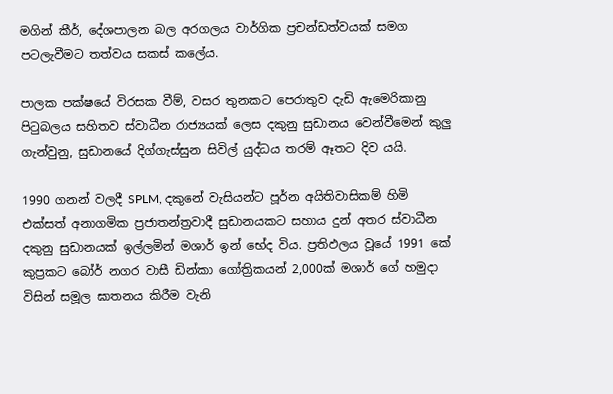මගින් කීර්, දේශපාලන බල අරගලය වාර්ගික ප්‍රචන්ඩත්වයක් සමග පටලැවීමට තත්වය සකස් කලේය.

පාලක පක්ෂයේ විරසක වීම්, වසර තුනකට පෙරාතුව දැඩි ඇමෙරිකානු පිටුබලය සහිතව ස්වාධීන රාජ්‍යයක් ලෙස දකුනු සුඩානය වෙන්වීමෙන් කුලු ගැන්වුනු, සුඩානයේ දිග්ගැස්සුන සිවිල් යුද්ධය තරම් ඈතට දිව යයි.

1990 ගනන් වලදී SPLM, දකුනේ වැසියන්ට පූර්න අයිතිවාසිකම් හිමි එක්සත් අනාගමික ප්‍රජාතන්ත්‍රවාදී සුඩානයකට සහාය දුන් අතර ස්වාධීන දකුනු සුඩානයක් ඉල්ලමින් මශාර් ඉන් භේද විය. ප්‍රතිඵලය වූයේ 1991 කේ කුප්‍රකට බෝර් නගර වාසී ඩින්කා ගෝත්‍රිකයන් 2,000ක් මශාර් ගේ හමුදා විසින් සමූල ඝාතනය කිරීම වැනි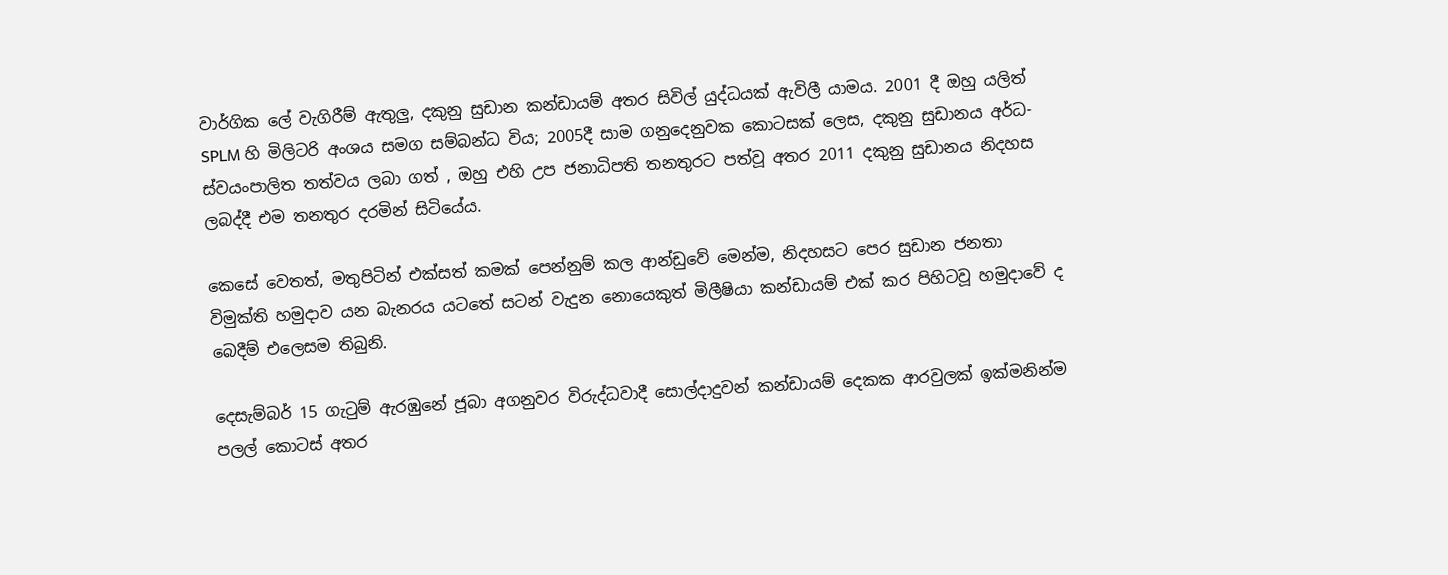වාර්ගික ලේ වැගිරීම් ඇතුලු, දකුනු සුඩාන කන්ඩායම් අතර සිවිල් යුද්ධයක් ඇවිලී යාමය. 2001 දී ඔහු යලිත් SPLM හි මිලිටරි අංශය සමග සම්බන්ධ විය; 2005දී සාම ගනුදෙනුවක කොටසක් ලෙස, දකුනු සුඩානය අර්ධ-ස්වයංපාලිත තත්වය ලබා ගත් , ඔහු එහි උප ජනාධිපති තනතුරට පත්වූ අතර 2011 දකුනු සුඩානය නිදහස ලබද්දී එම තනතුර දරමින් සිටියේය.

කෙසේ වෙතත්, මතුපිටින් එක්සත් කමක් පෙන්නුම් කල ආන්ඩුවේ මෙන්ම, නිදහසට පෙර සුඩාන ජනතා විමුක්ති හමුදාව යන බැනරය යටතේ සටන් වැදුන නොයෙකුත් මිලීෂියා කන්ඩායම් එක් කර පිහිටවූ හමුදාවේ ද බෙදීම් එලෙසම තිබුනි.

දෙසැම්බර් 15 ගැටුම් ඇරඹුනේ ජූබා අගනුවර විරුද්ධවාදී සොල්දාදුවන් කන්ඩායම් දෙකක ආරවුලක් ඉක්මනින්ම පලල් කොටස් අතර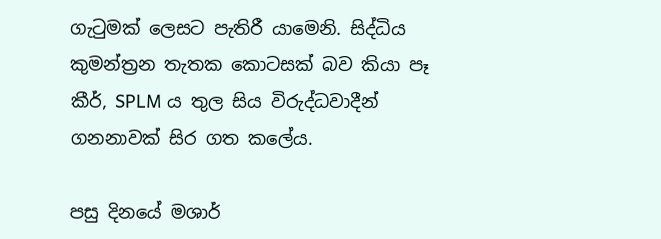ගැටුමක් ලෙසට පැතිරී යාමෙනි. සිද්ධිය කුමන්ත්‍රන තැතක කොටසක් බව කියා පෑ කීර්, SPLM ය තුල සිය විරුද්ධවාදීන් ගනනාවක් සිර ගත කලේය.

පසු දිනයේ මශාර්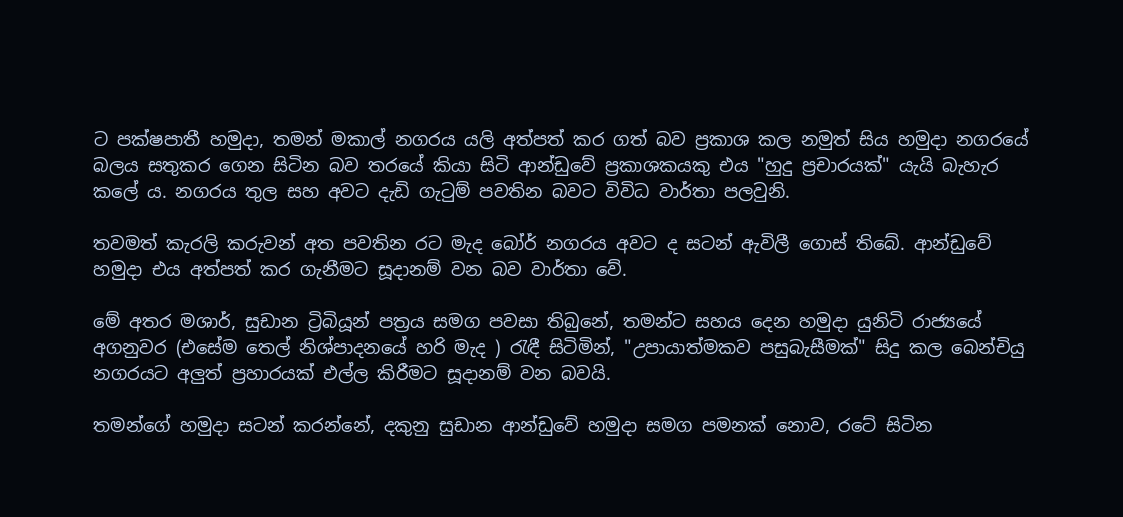ට පක්ෂපාතී හමුදා, තමන් මකාල් නගරය යලි අත්පත් කර ගත් බව ප්‍රකාශ කල නමුත් සිය හමුදා නගරයේ බලය සතුකර ගෙන සිටින බව තරයේ කියා සිටි ආන්ඩුවේ ප්‍රකාශකයකු එය "හුදු ප්‍රචාරයක්" යැයි බැහැර කලේ ය. නගරය තුල සහ අවට දැඩි ගැටුම් පවතින බවට විවිධ වාර්තා පලවුනි.

තවමත් කැරලි කරුවන් අත පවතින රට මැද බෝර් නගරය අවට ද සටන් ඇවිලී ගොස් තිබේ. ආන්ඩුවේ හමුදා එය අත්පත් කර ගැනීමට සූදානම් වන බව වාර්තා වේ.

මේ අතර මශාර්, සුඩාන ට්‍රිබියූන් පත්‍රය සමග පවසා තිබුනේ, තමන්ට සහය දෙන හමුදා යුනිටි රාජ්‍යයේ අගනුවර (එසේම තෙල් නිශ්පාදනයේ හරි මැද ) රැඳී සිටිමින්, "උපායාත්මකව පසුබැසීමක්" සිදු කල බෙන්චියු නගරයට අලුත් ප්‍රහාරයක් එල්ල කිරීමට සූදානම් වන බවයි.

තමන්ගේ හමුදා සටන් කරන්නේ, දකුනු සුඩාන ආන්ඩුවේ හමුදා සමග පමනක් නොව, රටේ සිටින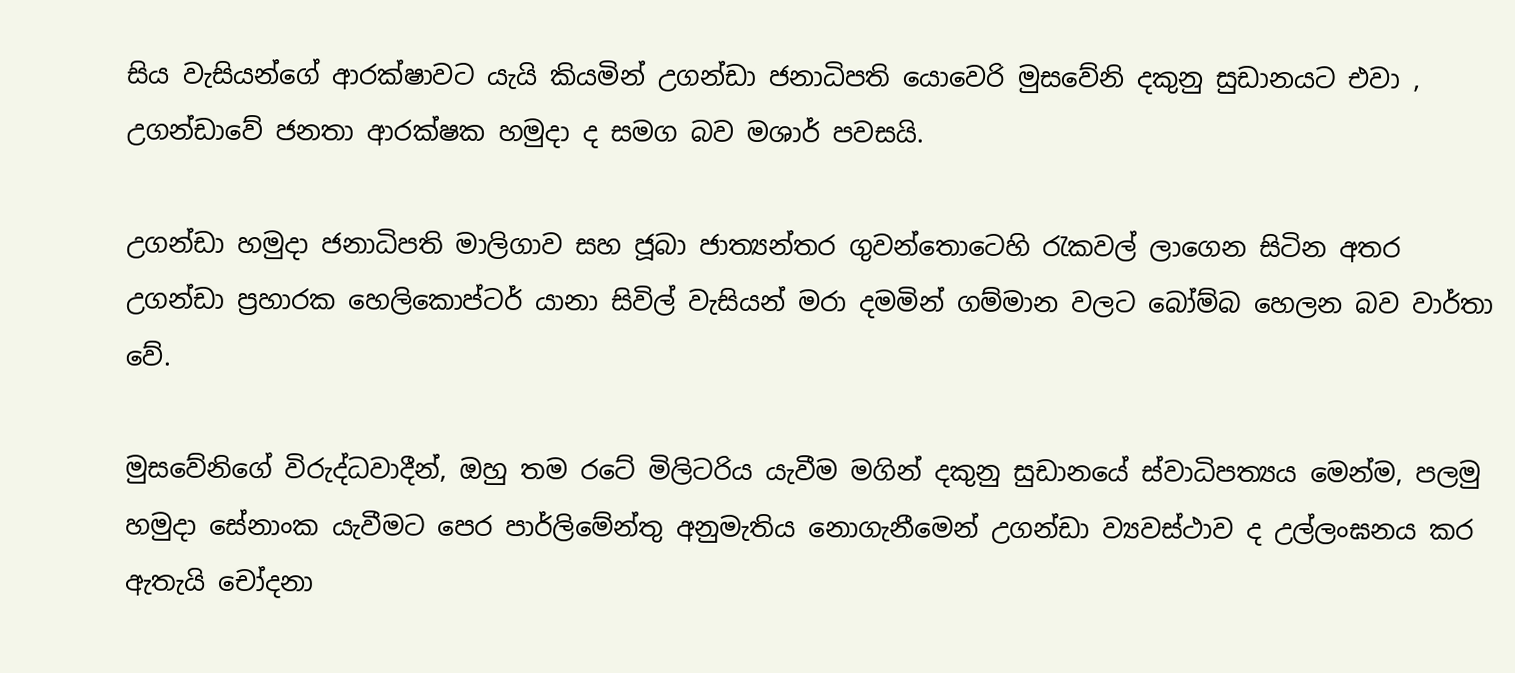සිය වැසියන්ගේ ආරක්ෂාවට යැයි කියමින් උගන්ඩා ජනාධිපති යොවෙරි මුසවේනි දකුනු සුඩානයට එවා , උගන්ඩාවේ ජනතා ආරක්ෂක හමුදා ද සමග බව මශාර් පවසයි.

උගන්ඩා හමුදා ජනාධිපති මාලිගාව සහ ජූබා ජාත්‍යන්තර ගුවන්තොටෙහි රැකවල් ලාගෙන සිටින අතර උගන්ඩා ප්‍රහාරක හෙලිකොප්ටර් යානා සිවිල් වැසියන් මරා දමමින් ගම්මාන වලට බෝම්බ හෙලන බව වාර්තා වේ.

මුසවේනිගේ විරුද්ධවාදීන්, ඔහු තම රටේ මිලිටරිය යැවීම මගින් දකුනු සුඩානයේ ස්වාධිපත්‍යය මෙන්ම, පලමු හමුදා සේනාංක යැවීමට පෙර පාර්ලිමේන්තු අනුමැතිය නොගැනීමෙන් උගන්ඩා ව්‍යවස්ථාව ද උල්ලංඝනය කර ඇතැයි චෝදනා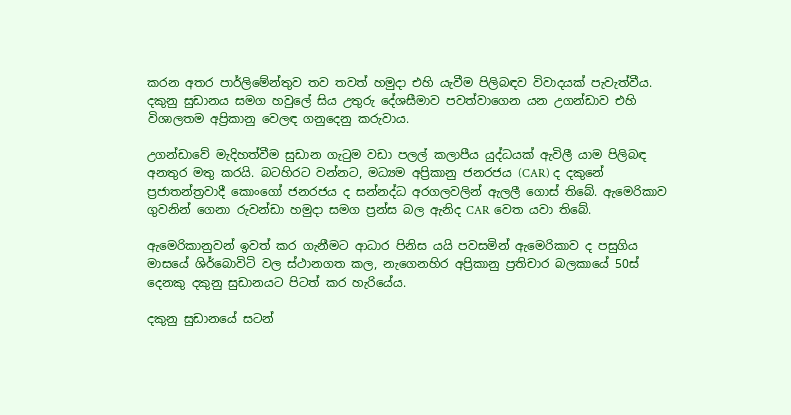කරන අතර පාර්ලිමේන්තුව තව තවත් හමුදා එහි යැවීම පිලිබඳව විවාදයක් පැවැත්වීය. දකුනු සුඩානය සමග හවුලේ සිය උතුරු දේශසීමාව පවත්වාගෙන යන උගන්ඩාව එහි විශාලතම අප්‍රිකානු වෙලඳ ගනුදෙනු කරුවාය.

උගන්ඩාවේ මැදිහත්වීම සුඩාන ගැටුම වඩා පලල් කලාපීය යුද්ධයක් ඇවිලී යාම පිලිබඳ අනතුර මතු කරයි. බටහිරට වන්නට, මධ්‍යම අප්‍රිකානු ජනරජය (CAR) ද දකුනේ ප්‍රජාතන්ත්‍රවාදී කොංගෝ ජනරජය ද සන්නද්ධ අරගලවලින් ඇලලී ගොස් තිබේ. ඇමෙරිකාව ගුවනින් ගෙනා රුවන්ඩා හමුදා සමග ප්‍රන්ස බල ඇනිද CAR වෙත යවා තිබේ.

ඇමෙරිකානුවන් ඉවත් කර ගැනීමට ආධාර පිනිස යයි පවසමින් ඇමෙරිකාව ද පසුගිය මාසයේ ශිර්බොවිටි වල ස්ථානගත කල, නැගෙනහිර අප්‍රිකානු ප්‍රතිචාර බලකායේ 50ස් දෙනකු දකුනු සුඩානයට පිටත් කර හැරියේය.

දකුනු සුඩානයේ සටන්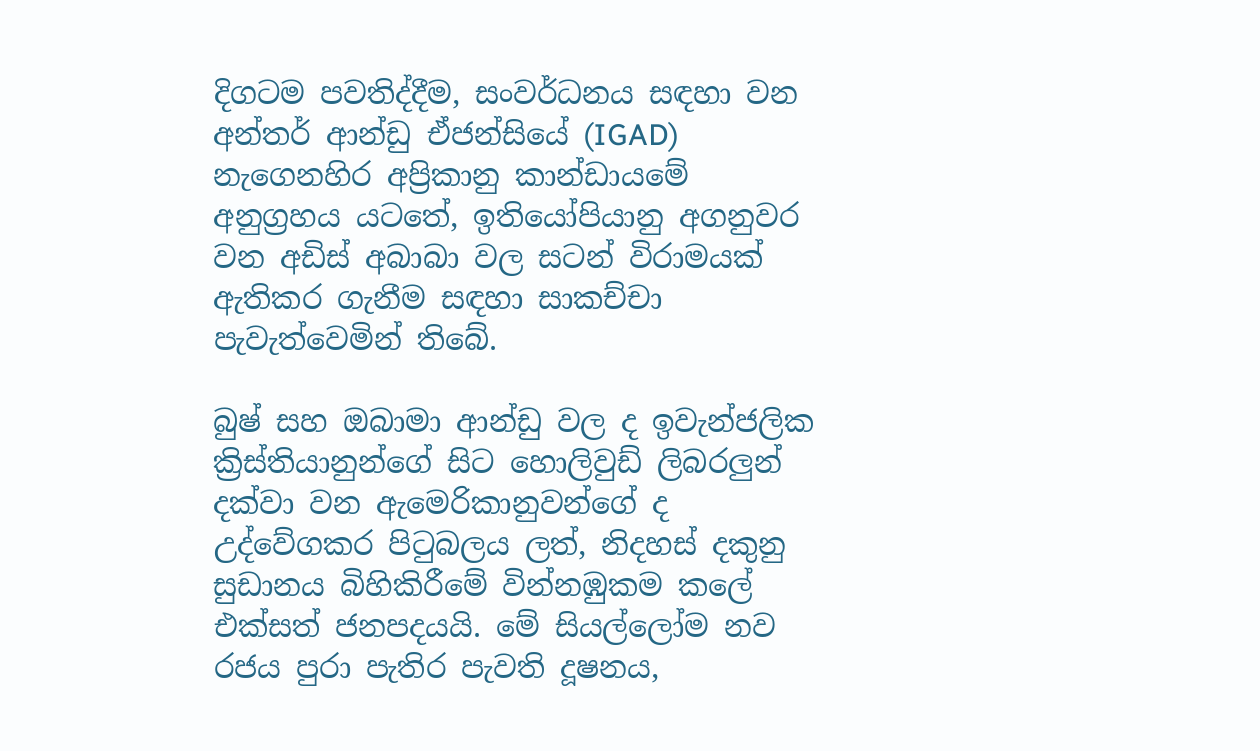දිගටම පවතිද්දීම, සංවර්ධනය සඳහා වන අන්තර් ආන්ඩු ඒජන්සියේ (IGAD) නැගෙනහිර අප්‍රිකානු කාන්ඩායමේ අනුග්‍රහය යටතේ, ඉතියෝපියානු අගනුවර වන අඩිස් අබාබා වල සටන් විරාමයක් ඇතිකර ගැනීම සඳහා සාකච්චා පැවැත්වෙමින් තිබේ.

බුෂ් සහ ඔබාමා ආන්ඩු වල ද ඉවැන්ජලික ක්‍රිස්තියානුන්ගේ සිට හොලිවුඩ් ලිබරලුන් දක්වා වන ඇමෙරිකානුවන්ගේ ද උද්වේගකර පිටුබලය ලත්, නිදහස් දකුනු සුඩානය බිහිකිරීමේ වින්නඹුකම කලේ එක්සත් ජනපදයයි. මේ සියල්ලෝම නව රජය පුරා පැතිර පැවති දූෂනය,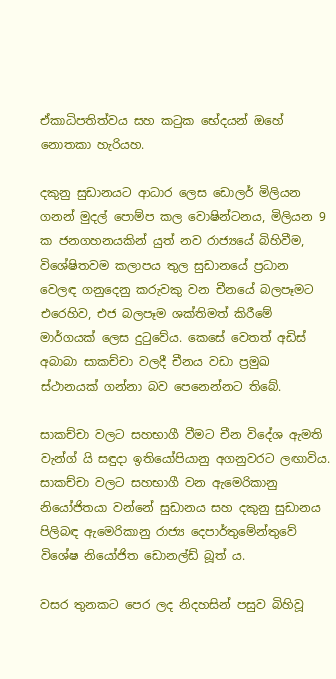ඒකාධිපතිත්වය සහ කටුක භේදයන් ඔහේ නොතකා හැරියහ.

දකුනු සුඩානයට ආධාර ලෙස ඩොලර් මිලියන ගනන් මුදල් පොම්ප කල වොෂින්ටනය, මිලියන 9 ක ජනගහනයකින් යුත් නව රාජ්‍යයේ බිහිවීම, විශේෂිතවම කලාපය තුල සුඩානයේ ප්‍රධාන වෙලඳ ගනුදෙනු කරුවකු වන චීනයේ බලපෑමට එරෙහිව, එජ බලපෑම ශක්තිමත් කිරීමේ මාර්ගයක් ලෙස දුටුවේය. කෙසේ වෙතත් අඩිස් අබාබා සාකච්චා වලදී චීනය වඩා ප්‍රමුඛ ස්ථානයක් ගන්නා බව පෙනෙන්නට තිබේ.

සාකච්චා වලට සහභාගී වීමට චීන විදේශ ඇමති වැන්ග් යි සඳුදා ඉතියෝපියානු අගනුවරට ලඟාවිය. සාකච්චා වලට සහභාගී වන ඇමෙරිකානු නියෝජිතයා වන්නේ සුඩානය සහ දකුනු සුඩානය පිලිබඳ ඇමෙරිකානු රාජ්‍ය දෙපාර්තුමේන්තුවේ විශේෂ නියෝජිත ඩොනල්ඩ් බූත් ය.

වසර තුනකට පෙර ලද නිදහසින් පසුව බිහිවූ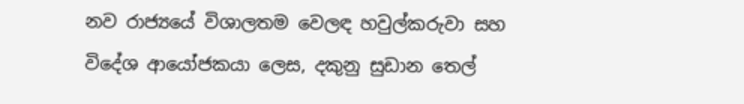නව රාජ්‍යයේ විශාලතම වෙලඳ හවුල්කරුවා සහ විදේශ ආයෝජකයා ලෙස, දකුනු සුඩාන තෙල්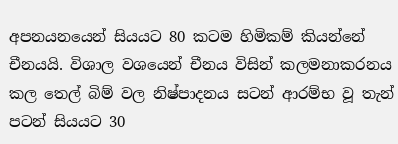අපනයනයෙන් සියයට 80 කටම හිමිකම් කියන්නේ චීනයයි. විශාල වශයෙන් චීනය විසින් කලමනාකරනය කල තෙල් බිම් වල නිෂ්පාදනය සටන් ආරම්භ වූ තැන් පටන් සියයට 30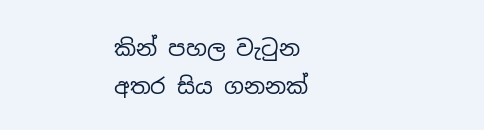කින් පහල වැටුන අතර සිය ගනනක්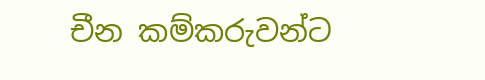චීන කම්කරුවන්ට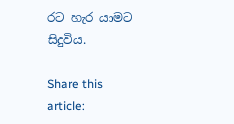රට හැර යාමට සිදුවිය.

Share this article: